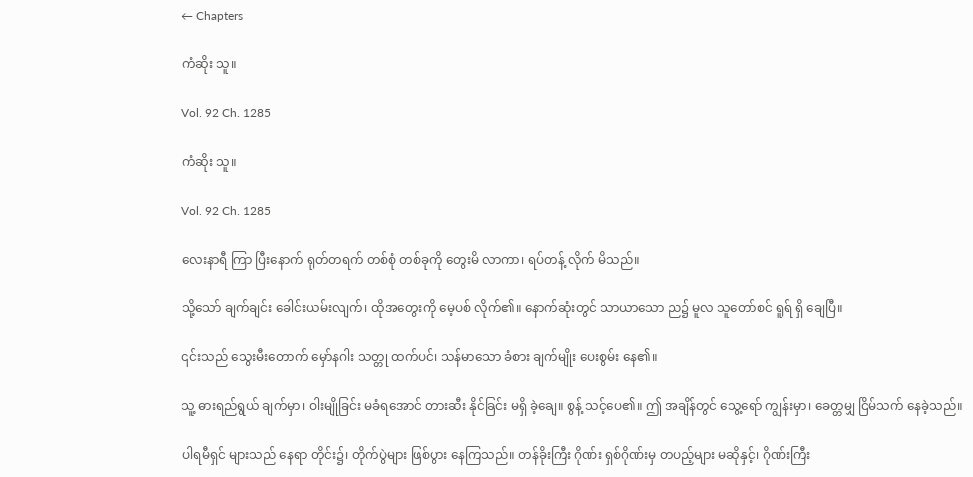← Chapters

ကံဆိုး သူ။

Vol. 92 Ch. 1285

ကံဆိုး သူ။

Vol. 92 Ch. 1285

လေးနာရီ ကြာ ပြီးနောက် ရုတ်တရက် တစ်စုံ တစ်ခုကို တွေးမိ လာကာ၊ ရပ်တန့် လိုက် မိသည်။

သို့သော် ချက်ချင်း ခေါင်းယမ်းလျက်၊ ထိုအတွေးကို မေ့ပစ် လိုက်၏။ နောက်ဆုံးတွင် သာယာသော ည၌ မူလ သူတော်စင် ရူရ် ရှိ ချေပြီ။

၎င်းသည် သွေးမီးတောက် မှော်နဂါး သတ္တု ထက်ပင်၊ သန်မာသော ခံစား ချက်မျိုး ပေးစွမ်း နေ၏။

သူ့ ဓားရည်ရွယ် ချက်မှာ၊ ဝါးမျိုခြင်း မခံရအောင် တားဆီး နိုင်ခြင်း မရှိ ခဲ့ချေ။ စွန့် သင့်ပေ၏။ ဤ အချိန်တွင် သွေ့ရော် ကျွန်းမှာ၊ ခေတ္တမျှ ငြိမ်သက် နေခဲ့သည်။

ပါရမီရှင် များသည် နေရာ တိုင်း၌၊ တိုက်ပွဲများ ဖြစ်ပွား နေကြသည်။ တန်ခိုးကြီး ဂိုဏ်း ရှစ်ဂိုဏ်းမှ တပည့်များ မဆိုနှင့်၊ ဂိုဏ်းကြီး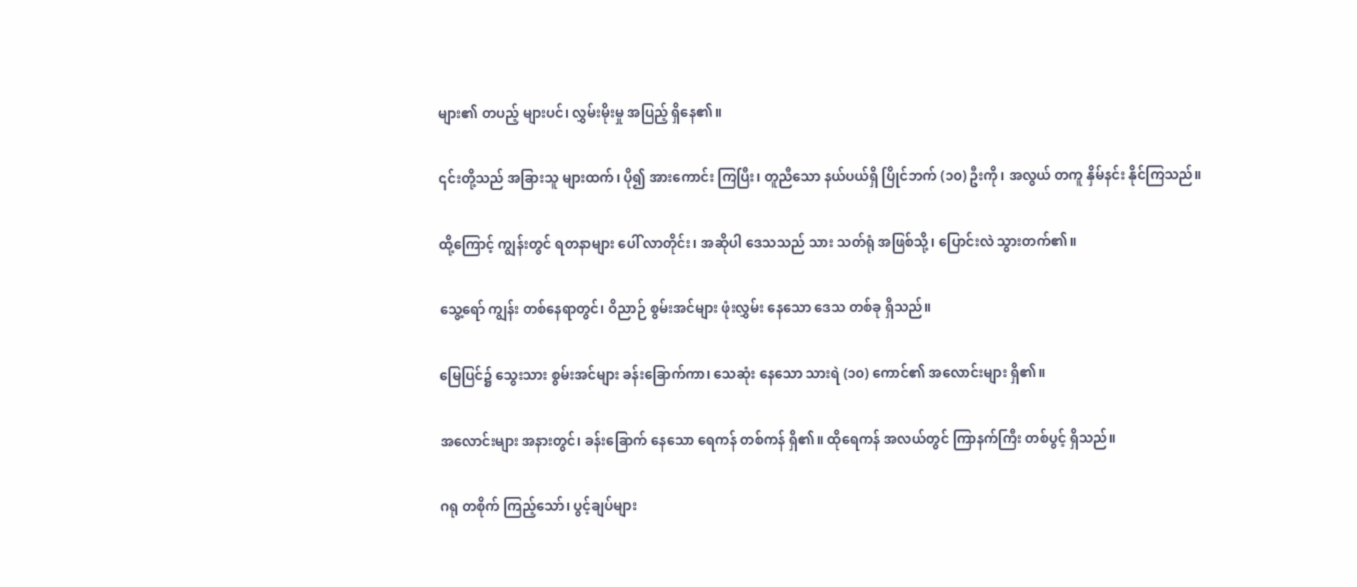များ၏ တပည့် များပင်၊ လွှမ်းမိုးမှု အပြည့် ရှိနေ၏။

၎င်းတို့သည် အခြားသူ များထက်၊ ပို၍ အားကောင်း ကြပြီး၊ တူညီသော နယ်ပယ်ရှိ ပြိုင်ဘက် (၁၀) ဦးကို၊ အလွယ် တကူ နှိမ်နင်း နိုင်ကြသည်။

ထို့ကြောင့် ကျွန်းတွင် ရတနာများ ပေါ် လာတိုင်း၊ အဆိုပါ ဒေသသည် သား သတ်ရုံ အဖြစ်သို့၊ ပြောင်းလဲ သွားတက်၏။

သွေ့ရော် ကျွန်း တစ်နေရာတွင်၊ ဝိညာဉ် စွမ်းအင်များ ဖုံးလွှမ်း နေသော ဒေသ တစ်ခု ရှိသည်။

မြေပြင်၌ သွေးသား စွမ်းအင်များ ခန်းခြောက်ကာ၊ သေဆုံး နေသော သားရဲ (၁၀) ကောင်၏ အလောင်းများ ရှိ၏။

အလောင်းများ အနားတွင်၊ ခန်းခြောက် နေသော ရေကန် တစ်ကန် ရှိ၏။ ထိုရေကန် အလယ်တွင် ကြာနက်ကြီး တစ်ပွင့် ရှိသည်။

ဂရု တစိုက် ကြည့်သော်၊ ပွင့်ချပ်များ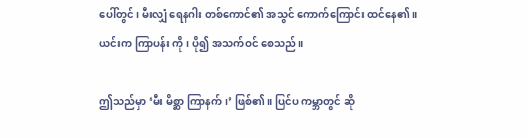ပေါ်တွင်၊ မီးလျှံ ရေနဂါး တစ်ကောင်၏ အသွင် ကောက်ကြောင်း ထင်နေ၏။ ယင်းက ကြာပန်း ကို၊ ပို၍ အသက်ဝင် စေသည်။

ဤသည်မှာ ‘မီး မိစ္ဆာ ကြာနက်၊’ ဖြစ်၏။ ပြင်ပ ကမ္ဘာတွင် ဆို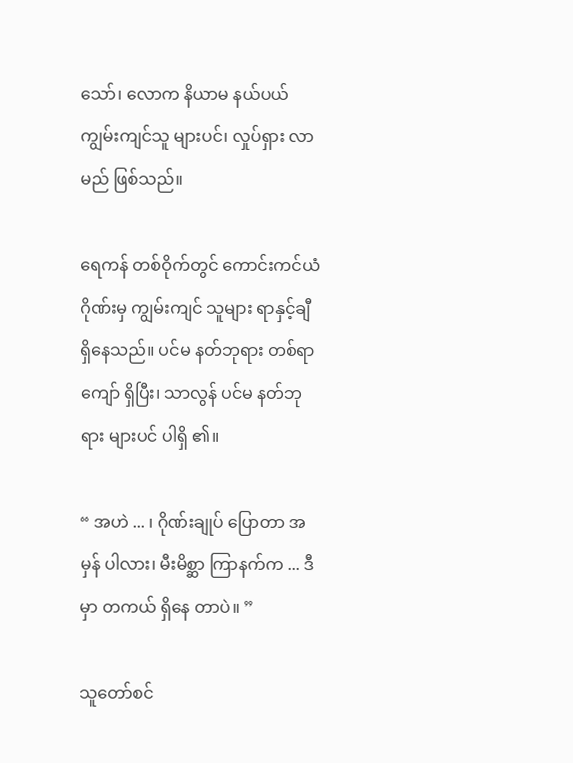သော်၊ လောက နိယာမ နယ်ပယ် ကျွမ်းကျင်သူ များပင်၊ လှုပ်ရှား လာမည် ဖြစ်သည်။

ရေကန် တစ်ဝိုက်တွင် ကောင်းကင်ယံ ဂိုဏ်းမှ ကျွမ်းကျင် သူများ ရာနှင့်ချီ ရှိနေသည်။ ပင်မ နတ်ဘုရား တစ်ရာကျော် ရှိပြီး၊ သာလွန် ပင်မ နတ်ဘုရား များပင် ပါရှိ ၏။

“ အဟဲ ... ၊ ဂိုဏ်းချုပ် ပြောတာ အမှန် ပါလား၊ မီးမိစ္ဆာ ကြာနက်က ... ဒီမှာ တကယ် ရှိနေ တာပဲ။ ”

သူတော်စင်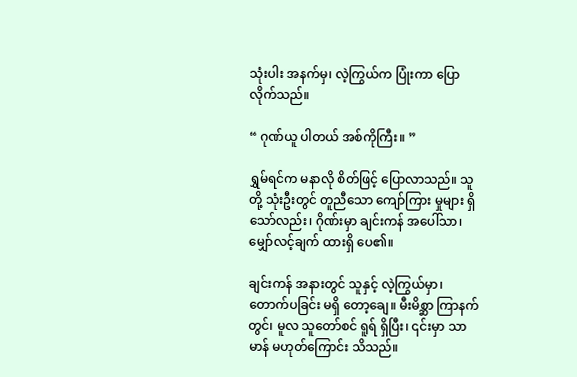သုံးပါး အနက်မှ၊ လဲ့ကြွယ်က ပြုံးကာ ပြောလိုက်သည်။

“ ဂုဏ်ယူ ပါတယ် အစ်ကိုကြီး။ ”

ရွှမ်ရင်က မနာလို စိတ်ဖြင့် ပြောလာသည်။ သူတို့ သုံးဦးတွင် တူညီသော ကျော်ကြား မှုများ ရှိ သော်လည်း၊ ဂိုဏ်းမှာ ချင်းကန် အပေါ်သာ၊ မျှော်လင့်ချက် ထားရှိ ပေ၏။

ချင်းကန် အနားတွင် သူနှင့် လဲ့ကြွယ်မှာ၊ တောက်ပခြင်း မရှိ တော့ချေ။ မီးမိစ္ဆာ ကြာနက် တွင်၊ မူလ သူတော်စင် ရူရ် ရှိပြီး၊ ၎င်းမှာ သာမာန် မဟုတ်ကြောင်း သိသည်။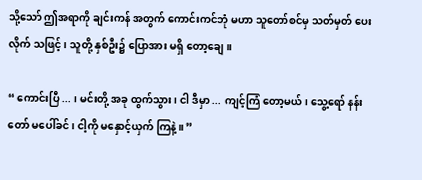သို့သော် ဤအရာကို ချင်းကန် အတွက် ကောင်းကင်ဘုံ မဟာ သူတော်စင်မှ သတ်မှတ် ပေးလိုက် သဖြင့်၊ သူတို့ နှစ်ဦး၌ ပြောအား မရှိ တော့ချေ။

“ ကောင်းပြီ ... ၊ မင်းတို့ အခု ထွက်သွား၊ ငါ ဒီမှာ ... ကျင့်ကြံ တော့မယ်၊ သွေ့ရော် နန်းတော် မပေါ်ခင်၊ ငါ့ကို မနှောင့်ယှက် ကြနဲ့။ ”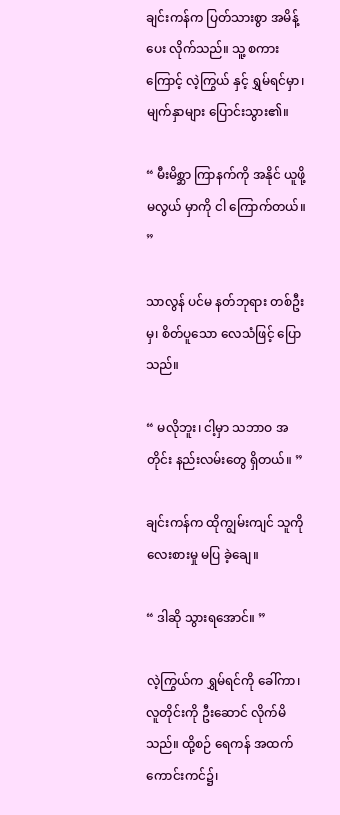ချင်းကန်က ပြတ်သားစွာ အမိန့်ပေး လိုက်သည်။ သူ့ စကားကြောင့် လဲ့ကြွယ် နှင့် ရွှမ်ရင်မှာ၊ မျက်နှာများ ပြောင်းသွား၏။

“ မီးမိစ္ဆာ ကြာနက်ကို အနိုင် ယူဖို့ မလွယ် မှာကို ငါ ကြောက်တယ်။ ”

သာလွန် ပင်မ နတ်ဘုရား တစ်ဦးမှ၊ စိတ်ပူသော လေသံဖြင့် ပြောသည်။

“ မလိုဘူး၊ ငါ့မှာ သဘာဝ အတိုင်း နည်းလမ်းတွေ ရှိတယ်။ ”

ချင်းကန်က ထိုကျွမ်းကျင် သူကို လေးစားမှု မပြ ခဲ့ချေ။

“ ဒါဆို သွားရအောင်။ ”

လဲ့ကြွယ်က ရွှမ်ရင်ကို ခေါ်ကာ၊ လူတိုင်းကို ဦးဆောင် လိုက်မိသည်။ ထို့စဉ် ရေကန် အထက် ကောင်းကင်၌၊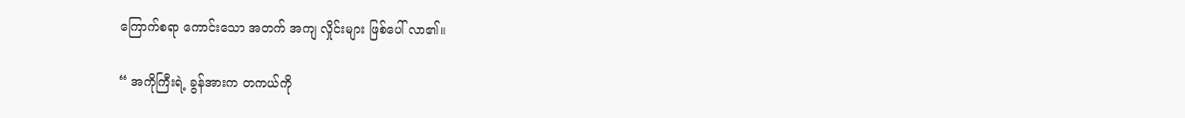ကြောက်စရာ ကောင်းသော အတက် အကျ လှိုင်းများ ဖြစ်ပေါ် လာ၏။

“ အကိုကြီးရဲ့ ခွန်အားက တကယ်ကို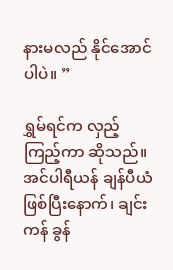နားမလည် နိုင်အောင် ပါပဲ။ ”

ရွှမ်ရင်က လှည့်ကြည့်ကာ ဆိုသည်။ အင်ပါရီယန် ချန်ပီယံ ဖြစ်ပြီးနောက်၊ ချင်းကန် ခွန်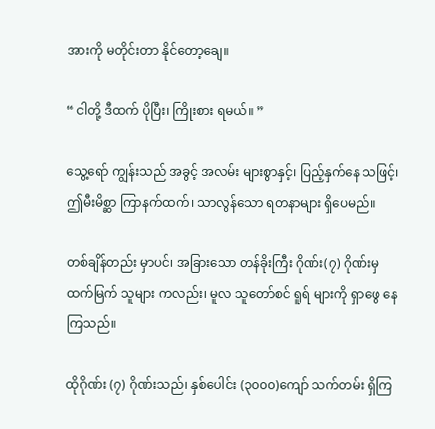အားကို မတိုင်းတာ နိုင်တော့ချေ။

“ ငါတို့ ဒီထက် ပိုပြီး၊ ကြိုးစား ရမယ်။ ”

သွေ့ရော် ကျွန်းသည် အခွင့် အလမ်း များစွာနှင့်၊ ပြည့်နှက်နေ သဖြင့်၊ ဤမီးမိစ္ဆာ ကြာနက်ထက်၊ သာလွန်သော ရတနာများ ရှိပေမည်။

တစ်ချိန်တည်း မှာပင်၊ အခြားသော တန်ခိုးကြီး ဂိုဏ်း(၇) ဂိုဏ်းမှ ထက်မြက် သူများ ကလည်း၊ မူလ သူတော်စင် ရူရ် များကို ရှာဖွေ နေကြသည်။

ထိုဂိုဏ်း (၇) ဂိုဏ်းသည်၊ နှစ်ပေါင်း (၃၀၀၀)ကျော် သက်တမ်း ရှိကြ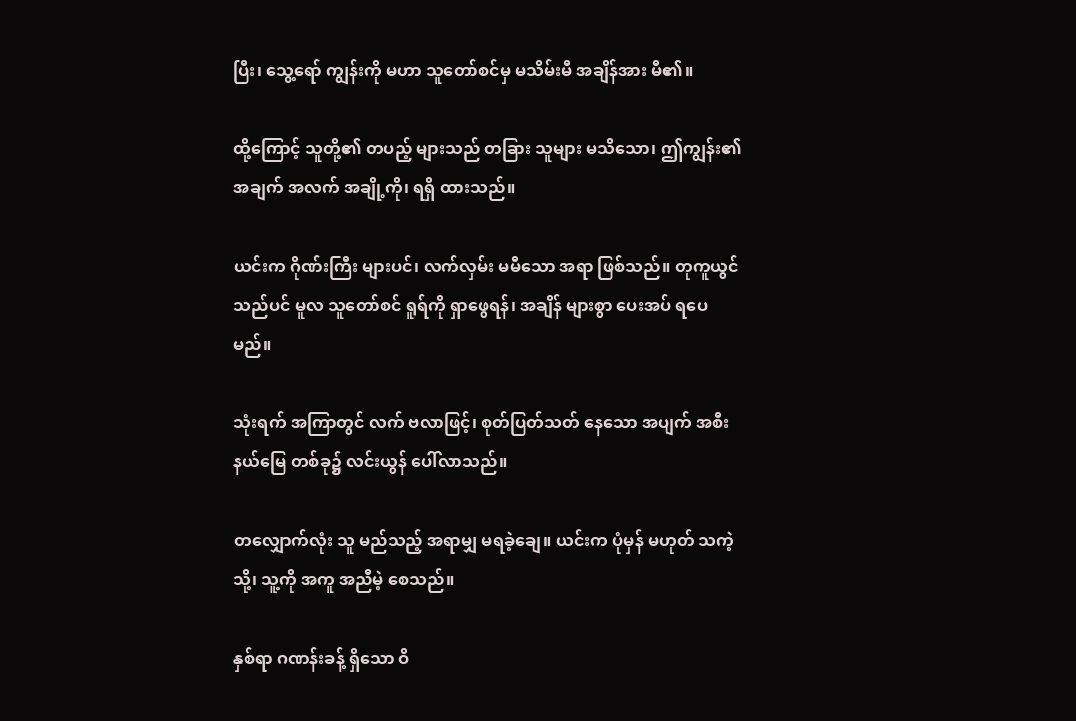ပြီး၊ သွေ့ရော် ကျွန်းကို မဟာ သူတော်စင်မှ မသိမ်းမီ အချိန်အား မီ၏။

ထို့ကြောင့် သူတို့၏ တပည့် များသည် တခြား သူများ မသိသော၊ ဤကျွန်း၏ အချက် အလက် အချို့ကို၊ ရရှိ ထားသည်။

ယင်းက ဂိုဏ်းကြီး များပင်၊ လက်လှမ်း မမီသော အရာ ဖြစ်သည်။ တုကူယွင် သည်ပင် မူလ သူတော်စင် ရူရ်ကို ရှာဖွေရန်၊ အချိန် များစွာ ပေးအပ် ရပေမည်။

သုံးရက် အကြာတွင် လက် ဗလာဖြင့်၊ စုတ်ပြတ်သတ် နေသော အပျက် အစီး နယ်မြေ တစ်ခု၌ လင်းယွန် ပေါ်လာသည်။

တလျှောက်လုံး သူ မည်သည့် အရာမျှ မရခဲ့ချေ။ ယင်းက ပုံမှန် မဟုတ် သကဲ့သို့၊ သူ့ကို အကူ အညီမဲ့ စေသည်။

နှစ်ရာ ဂဏန်းခန့် ရှိသော ဝိ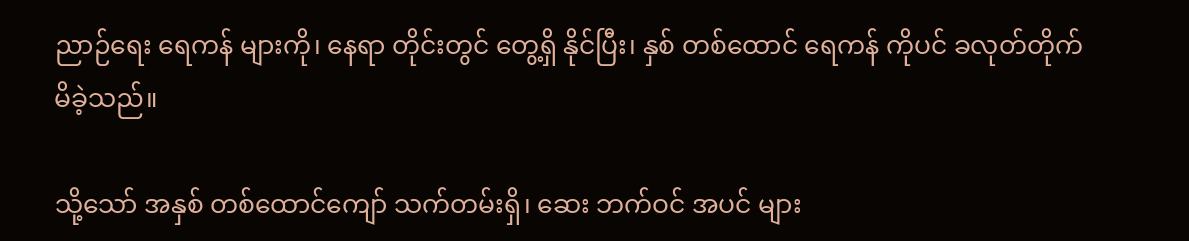ညာဉ်ရေး ရေကန် များကို၊ နေရာ တိုင်းတွင် တွေ့ရှိ နိုင်ပြီး၊ နှစ် တစ်ထောင် ရေကန် ကိုပင် ခလုတ်တိုက် မိခဲ့သည်။

သို့သော် အနှစ် တစ်ထောင်ကျော် သက်တမ်းရှိ၊ ဆေး ဘက်ဝင် အပင် များ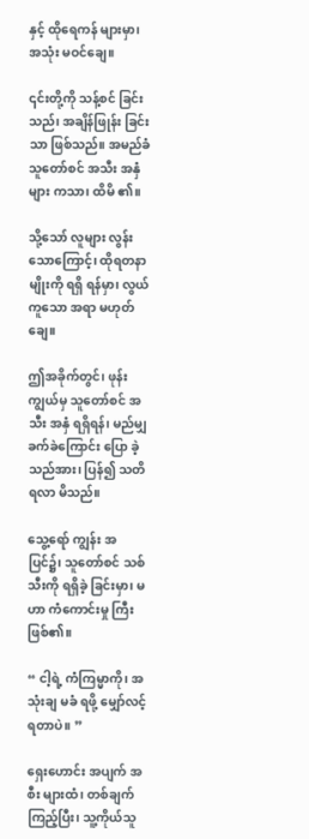နှင့် ထိုရေကန် များမှာ၊ အသုံး မဝင်ချေ။

၎င်းတို့ကို သန့်စင် ခြင်းသည်၊ အချိန်ဖြုန်း ခြင်းသာ ဖြစ်သည်။ အမည်ခံ သူတော်စင် အသီး အနှံများ ကသာ၊ ထိမိ ၏။

သို့သော် လူများ လွန်း သောကြောင့်၊ ထိုရတနာ မျိုးကို ရရှိ ရန်မှာ၊ လွယ်ကူသော အရာ မဟုတ်ချေ။

ဤအခိုက်တွင်၊ ဖုန်းကျွယ်မှ သူတော်စင် အသီး အနှံ ရရှိရန်၊ မည်မျှ ခက်ခဲကြောင်း ပြော ခဲ့သည်အား၊ ပြန်၍ သတိ ရလာ မိသည်။

သွေ့ရော် ကျွန်း အပြင်၌၊ သူတော်စင် သစ်သီးကို ရရှိခဲ့ ခြင်းမှာ၊ မဟာ ကံကောင်းမှု ကြီး ဖြစ်၏။

“ ငါ့ရဲ့ ကံကြမ္မာကို၊ အသုံးချ မခံ ရဖို့ မျှော်လင့် ရတာပဲ။ ”

ရှေးဟောင်း အပျက် အစီး များထံ၊ တစ်ချက်ကြည့်ပြီး၊ သူ့ကိုယ်သူ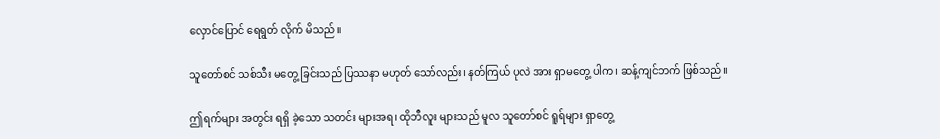လှောင်ပြောင် ရေရွတ် လိုက် မိသည်။

သူတော်စင် သစ်သီး မတွေ့ ခြင်းသည် ပြဿနာ မဟုတ် သော်လည်း၊ နတ်ကြယ် ပုလဲ အား ရှာမတွေ့ ပါက၊ ဆန့်ကျင်ဘက် ဖြစ်သည်။

ဤရက်များ အတွင်း ရရှိ ခဲ့သော သတင်း များအရ၊ ထိုဘီလူး များသည် မူလ သူတော်စင် ရူရ်များ ရှာတွေ့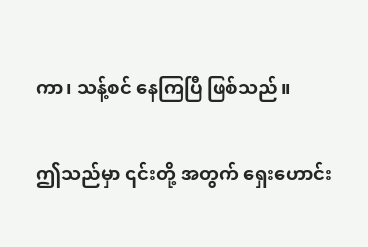ကာ၊ သန့်စင် နေကြပြီ ဖြစ်သည်။

ဤသည်မှာ ၎င်းတို့ အတွက် ရှေးဟောင်း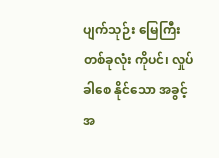ပျက်သုဉ်း မြေကြီး တစ်ခုလုံး ကိုပင်၊ လှုပ်ခါစေ နိုင်သော အခွင့် အ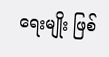ရေးမျိုး ဖြစ်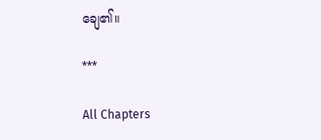ချေ၏။

***

All Chapters